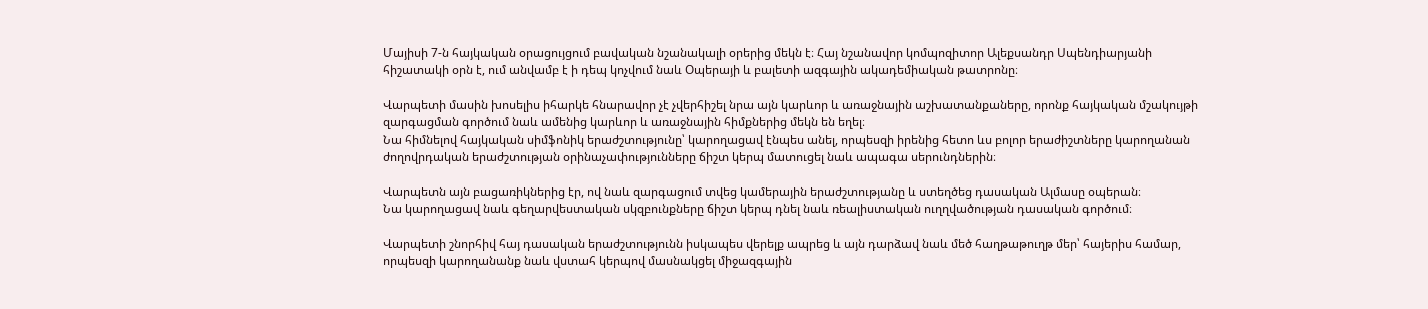Մայիսի 7-ն հայկական օրացույցում բավական նշանակալի օրերից մեկն է։ Հայ նշանավոր կոմպոզիտոր Ալեքսանդր Սպենդիարյանի հիշատակի օրն է, ում անվամբ է ի դեպ կոչվում նաև Օպերայի և բալետի ազգային ակադեմիական թատրոնը։

Վարպետի մասին խոսելիս իհարկե հնարավոր չէ չվերհիշել նրա այն կարևոր և առաջնային աշխատանքաները, որոնք հայկական մշակույթի զարգացման գործում նաև ամենից կարևոր և առաջնային հիմքներից մեկն են եղել։
Նա հիմնելով հայկական սիմֆոնիկ երաժշտությունը՝ կարողացավ էնպես անել, որպեսզի իրենից հետո ևս բոլոր երաժիշտները կարողանան ժողովրդական երաժշտության օրինաչափությունները ճիշտ կերպ մատուցել նաև ապագա սերունդներին։

Վարպետն այն բացառիկներից էր, ով նաև զարգացում տվեց կամերային երաժշտությանը և ստեղծեց դասական Ալմասը օպերան։
Նա կարողացավ նաև գեղարվեստական սկզբունքները ճիշտ կերպ դնել նաև ռեալիստական ուղղվածության դասական գործում։

Վարպետի շնորհիվ հայ դասական երաժշտությունն իսկապես վերելք ապրեց և այն դարձավ նաև մեծ հաղթաթուղթ մեր՝ հայերիս համար, որպեսզի կարողանանք նաև վստահ կերպով մասնակցել միջազգային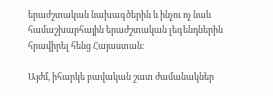երաժշտական նախագծերին և ինչու ոչ նաև համաշխարհային երաժշտական լեգենդներին հրավիրել հենց Հայաստան։

Այժմ, իհարկե բավական շատ ժամանակներ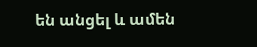են անցել և ամեն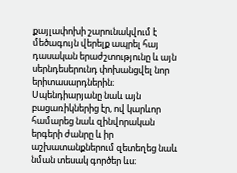քայլափոխի շարունակվում է մեծագույն վերելք ապրել հայ դասական երաժշտությունը և այն սերնդեսերունդ փոխանցվել նոր երիտասարդներին։
Սպենդիարյանը նաև այն բացառիկներից էր, ով կարևոր համարեց նաև զինվորական երգերի ժանրը և իր աշխատանքներում զետեղեց նաև նման տեսակ գործեր ևս։